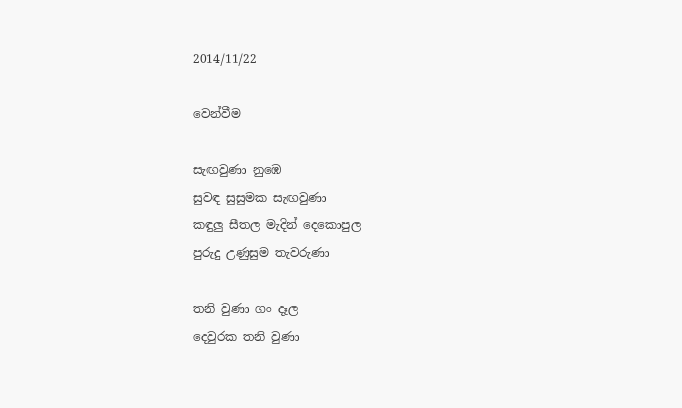2014/11/22

වෙන්වීම

සැඟවුණා නුඹෙ
සුවඳ සුසුමක සැඟවුණා
කඳුලු සීතල මැදින් දෙකොපුල
පුරුදු උණුසුම තැවරුණා

තනි වුණා ගං දෑල
දෙවුරක තනි වුණා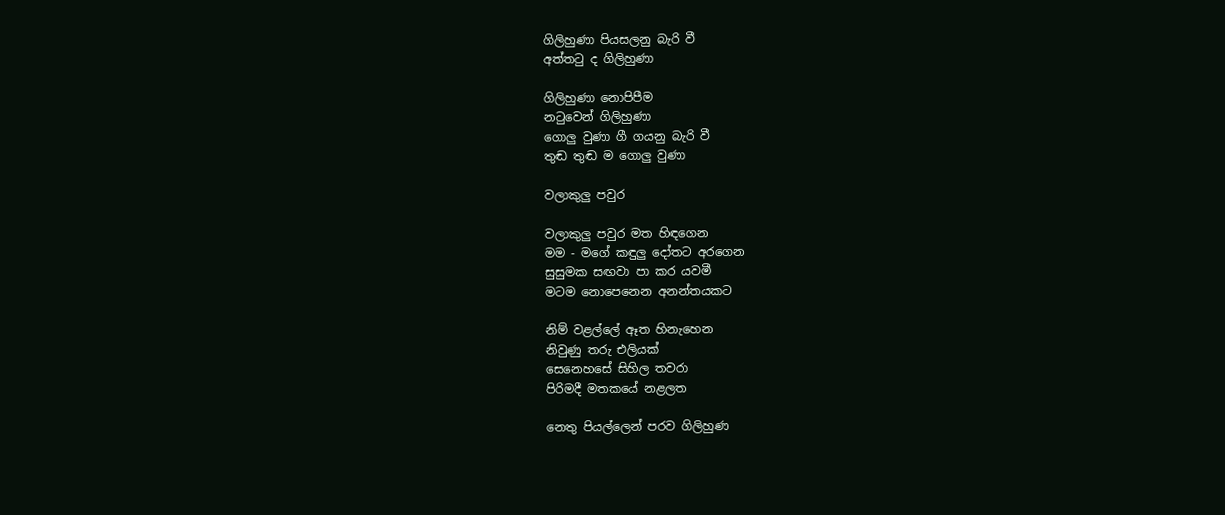ගිලිහුණා පියසලනු බැරි වී
අත්තටු ද ගිලිහුණා

ගිලිහුණා නොපිපීම
නටුවෙන් ගිලිහුණා
ගොලු වුණා ගී ගයනු බැරි වී
තුඬ තුඬ ම ගොලු වුණා

වලාකුලු පවුර

වලාකුලු පවුර මත හිඳගෙන
මම - මගේ කඳුලු දෝතට අරගෙන
සුසුමක සඟවා පා කර යවමී
මටම නොපෙනෙන අනන්තයකට

නිම් වළල්ලේ ඈත හිනැහෙන
නිවුණු තරු එලියක්
සෙනෙහසේ සිහිල තවරා
පිරිමදී මතකයේ නළලත

නෙතු පියල්ලෙන් පරව ගිලිහුණ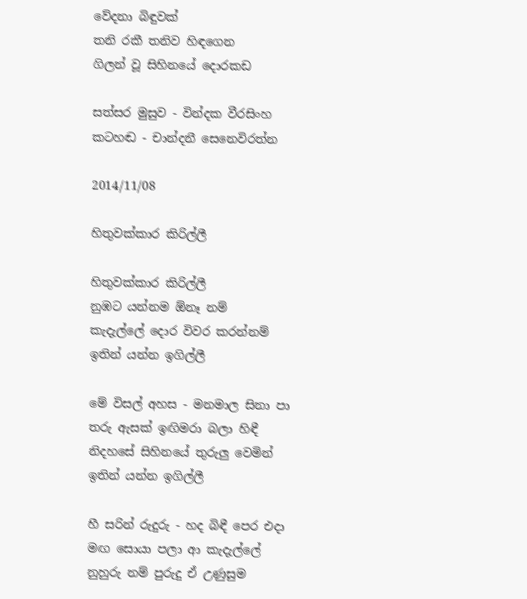වේදනා බිඳුවක්
තනි රකී තනිව හිඳගෙන
ගිලන් වූ සිහිනයේ දොරකඩ

සත්සර මුසුව - වින්දක වීරසිංහ
කටහඬ - චාන්දනී සෙනෙවිරත්න

2014/11/08

හිතුවක්කාර කිරිල්ලී

හිතුවක්කාර කිරිල්ලී
නුඹට යන්නම ඕනෑ නම්
කැදැල්ලේ දොර විවර කරන්නම්
ඉතින් යන්න ඉගිල්ලී

මේ විසල් අහස - මනමාල සිනා පා
තරු ඇසක් ඉඟිමරා බලා හිඳී
නිදහසේ සිහිනයේ තුරුලු වෙමින්
ඉතින් යන්න ඉගිල්ලී

හී සරින් රුදුරු - හද බිඳී පෙර එදා
මඟ සොයා පලා ආ කැදැල්ලේ
නුහුරු නම් පුරුදු ඒ උණුසුම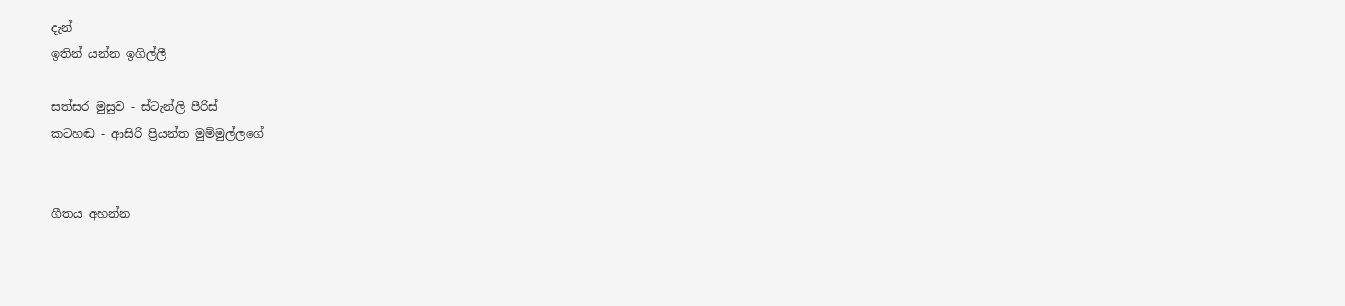දැන්
ඉතින් යන්න ඉගිල්ලී

සත්සර මුසුව - ස්ටැන්ලි පීරිස්
කටහඬ - ආසිරි ප්‍රියන්ත මුම්මුල්ලගේ


ගීතය අහන්න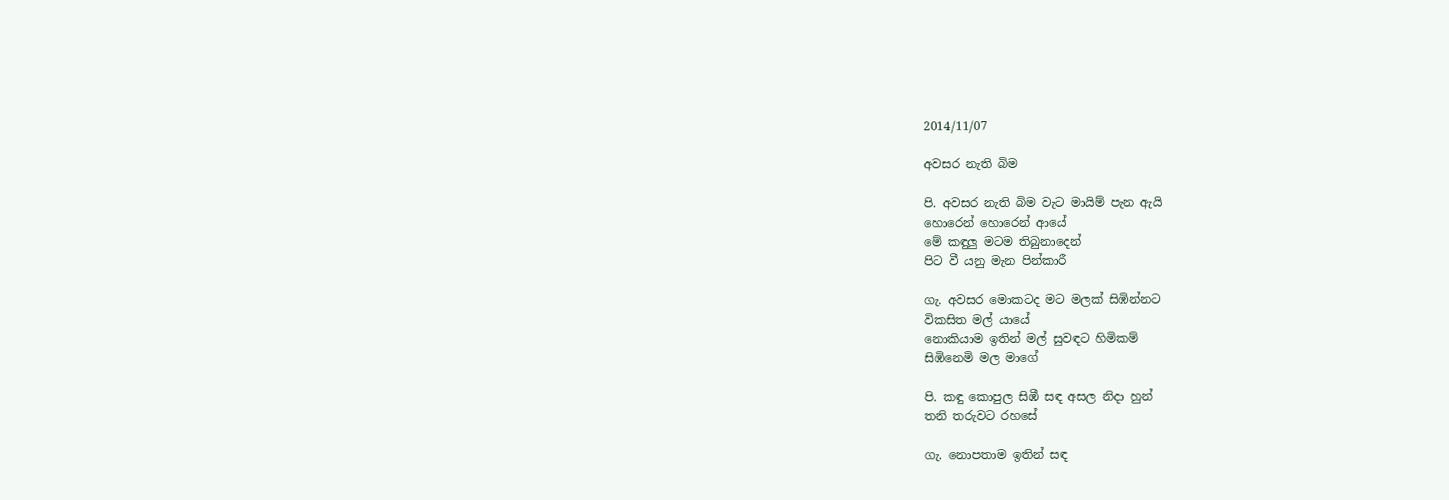2014/11/07

අවසර නැති බිම

පි. අවසර නැති බිම වැට මායිම් පැන ඇයි
හොරෙන් හොරෙන් ආයේ
මේ කඳුලු මටම තිබුනාදෙන්
පිට වී යනු මැන පින්කාරී

ගැ. අවසර මොකටද මට මලක් සිඹින්නට
විකසිත මල් යායේ
නොකියාම ඉතින් මල් සුවඳට හිමිකම්
සිඹිනෙමි මල මාගේ

පි. කඳු කොපුල සිඹී සඳ අසල නිදා හුන්
තනි තරුවට රහසේ

ගැ. නොපතාම ඉතින් සඳ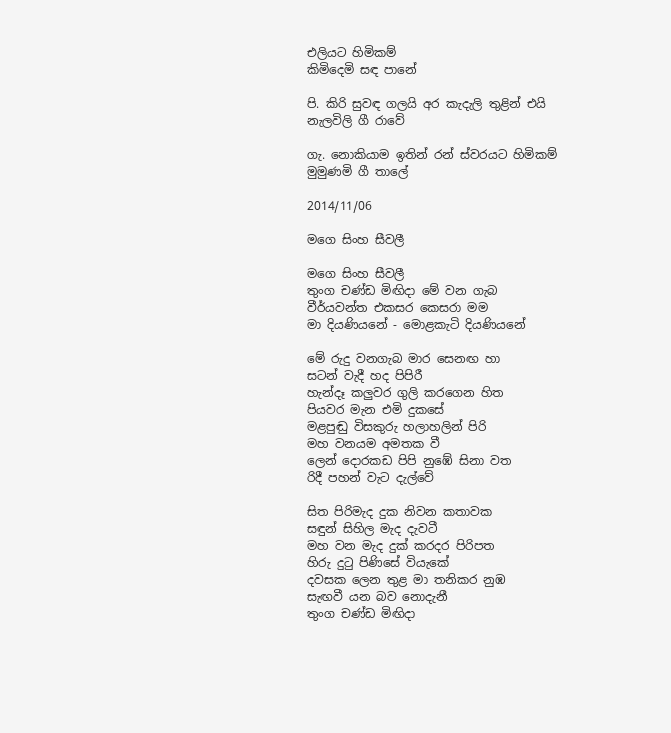එලියට හිමිකම්
කිමිදෙමි සඳ පානේ

පි. කිරි සුවඳ ගලයි අර කැදැලි තුළින් එයි
නැලවිලි ගී රාවේ

ගැ. නොකියාම ඉතින් රන් ස්වරයට හිමිකම්
මුමුණමි ගී තාලේ

2014/11/06

මගෙ සිංහ සීවලී

මගෙ සිංහ සීවලී
තුංග චණ්ඩ මිඟිදා මේ වන ගැබ
වීර්යවන්ත එකසර කෙසරා මම
මා දියණියනේ - මොළකැටි දියණියනේ

මේ රුදු වනගැබ මාර සෙනඟ හා
සටන් වැදී හද පිපිරී
හැන්දෑ කලුවර ගුලි කරගෙන හිත
පියවර මැන එමි දුකසේ
මළපුඬු විසකුරු හලාහලින් පිරි
මහ වනයම අමතක වී
ලෙන් දොරකඩ පිපි නුඹේ සිනා වත
රිදී පහන් වැට දැල්වේ

සිත පිරිමැද දුක නිවන කතාවක
සඳුන් සිහිල මැද දැවටී
මහ වන මැද දුක් කරදර පිරිපත
හිරු දුටු පිණිසේ වියැකේ
දවසක ලෙන තුළ මා තනිකර නුඹ
සැඟවී යන බව නොදැනී
තුංග චණ්ඩ මිඟිදා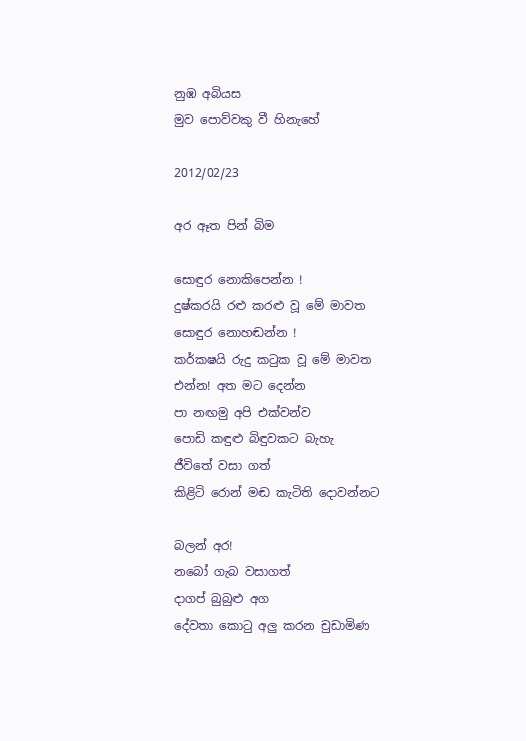නුඹ අබියස
මුව පොව්වකු වී හිනැහේ

2012/02/23

අර ඈත පින් බිම

සොඳුර නොකිපෙන්න !
දුෂ්කරයි රළු කරළු වූ මේ මාවත
සොඳුර නොහඬන්න !
කර්කෂයි රුදු කටුක වූ මේ මාවත
එන්න! අත මට දෙන්න
පා නඟමු අපි එක්වන්ව
පොඩි කඳුළු බිඳුවකට බැහැ
ජීවිතේ වසා ගත්
කිළිටි රොන් මඬ කැටිති දොවන්නට

බලන් අර!
නබෝ ගැබ වසාගත්
දාගප් බුබුළු අග
දේවතා කොටු අලු කරන චුඩාමිණ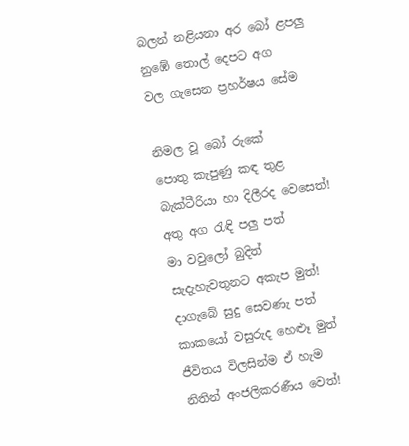බලන් නළියනා අර බෝ ළපලු
නුඹේ තොල් දෙපට අග
වල ගැසෙන ප්‍රහර්ෂය සේම

නිමල වූ බෝ රුකේ
පොතු කැපුණු කඳ තුළ
බැක්ටීරියා හා දිලීරද වෙසෙත්!
අතු අග රැඳි පලු පත්
මා වවුලෝ බුදිත්
සැදැහැවතුනට අකැප මුත්!
දාගැබේ සුදු සෙවණැ පත්
කාකයෝ වසුරුද හෙළූ මුත්
ජීවිතය විලසින්ම ඒ හැම
නිතින් අංජලිකරණීය වෙත්!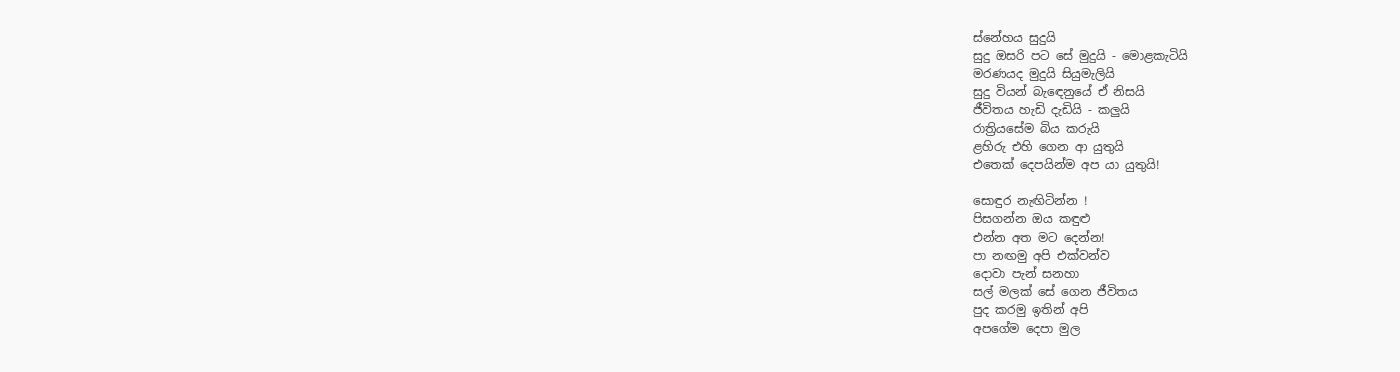ස්නේහය සුදුයි
සුදු ඔසරි පට සේ මුදුයි - මොළකැටියි
මරණයද මුදුයි සියුමැලියි
සුදු වියන් බැ‍ඳෙනුයේ ඒ නිසයි
ජීවිතය හැඩි දැඩියි - කලුයි
රාත්‍රියසේම බිය කරුයි
ළහිරු එහි ගෙන ආ යුතුයි
එතෙක් දෙපයින්ම අප යා යුතුයි!

සොඳුර නැඟිටින්න !
පිසගන්න ඔය කඳුළු
එන්න අත මට දෙන්න!
පා නඟමු අපි එක්වන්ව
දොවා පැන් සනහා
සල් මලක් සේ ගෙන ජීවිතය
පුද කරමු ඉතින් අපි
අපගේම දෙපා මුල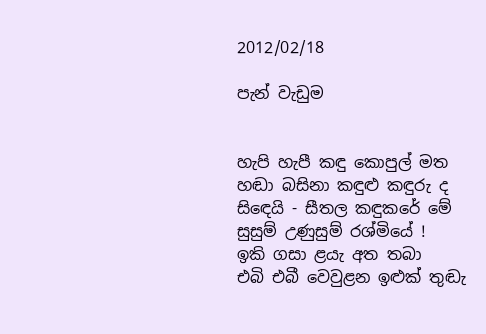2012/02/18

පැන් වැඩුම


හැපි හැපී කඳු කොපුල් මත
හඬා බසිනා කඳුළු කඳුරු ද
සි‍ඳෙයි - සීතල කඳුකරේ මේ
සුසුම් උණුසුම් රශ්මියේ !
ඉකි ගසා ළයැ අත තබා
එබි එබී වෙවුළන ඉළුක් තුඬැ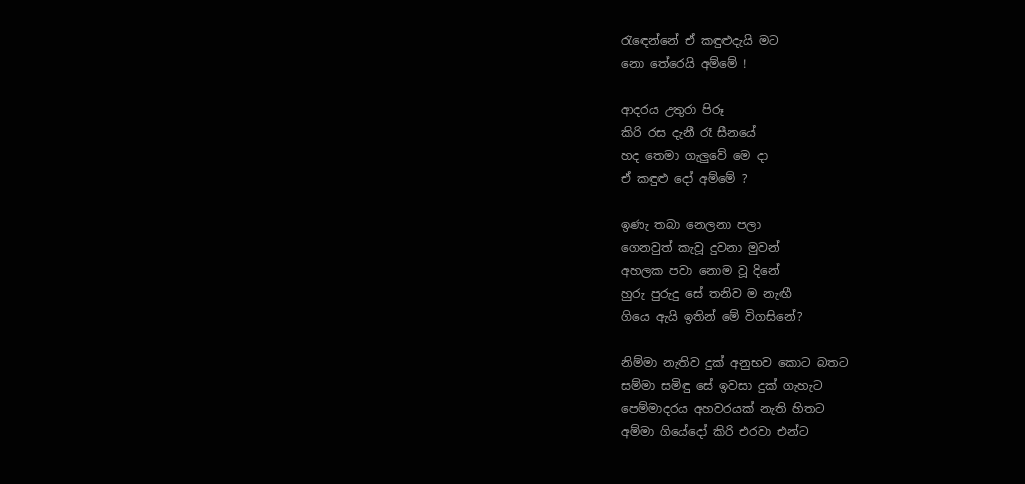රැ‍ඳෙන්නේ ඒ කඳුළුදැයි මට
නො තේරෙයි අම්මේ !

ආදරය උතුරා පිරූ
කිරි රස දැනී රෑ සීනයේ
හද තෙමා ගැලුවේ මෙ දා
ඒ කඳුළු දෝ අම්මේ ?

ඉණැ තබා නෙලනා පලා
ගෙනවුත් කැවූ දුවනා මුවන්
අහලක පවා නොම වූ දිනේ
හුරු පුරුදු සේ තනිව ම නැඟී
ගියෙ ඇයි ඉතින් මේ විගසිනේ?

නිම්මා නැතිව දුක් අනුභව කොට බතට
සම්මා සමිඳු සේ ඉවසා දුක් ගැහැට
පෙම්මාදරය අහවරයක් නැති හිතට
අම්මා ගියේදෝ කිරි එරවා එන්ට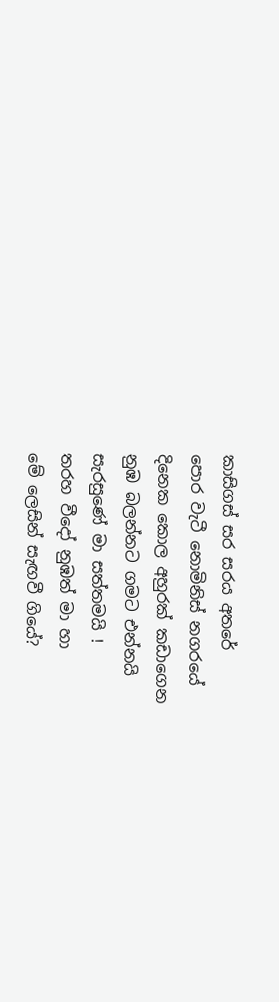කාසිගස් සර සරය අතරේ
පොර වැටී නොමිනිස් නගරයේ
දිනෙක කොල අහුරක් කඩාගෙන
නුඹ බලන්නට ගමට එන්නයි
සැරසුණේ මා සත්තමයි !
තරහ වීදෝ නුඹත් මා හා
මේ ලෙසින් සැඟවී ගියේ?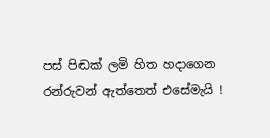පස් පිඬක් ලමි හිත හදාගෙන
රන්රුවන් ඇත්තෙත් එසේමැයි !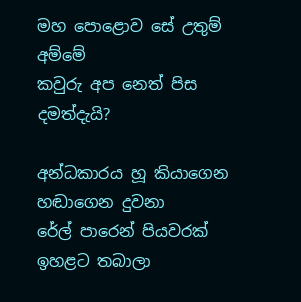මහ පොළොව සේ උතුම් අම්මේ
කවුරු අප නෙත් පිස දමත්දැයි?

අන්ධකාරය හූ කියාගෙන
හඬාගෙන දුවනා
රේල් පාරෙන් පියවරක්
ඉහළට තබාලා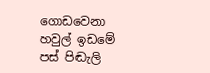ගොඩවෙනා
හවුල් ඉඩමේ පස් පිඬැලි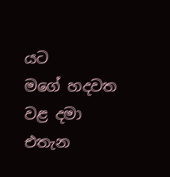යට
මගේ හදවත වළ දමා
එතැන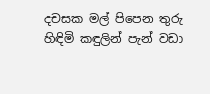දචසක මල් පිපෙන තුරු
හිඳිමි කඳුලින් පැන් වඩා